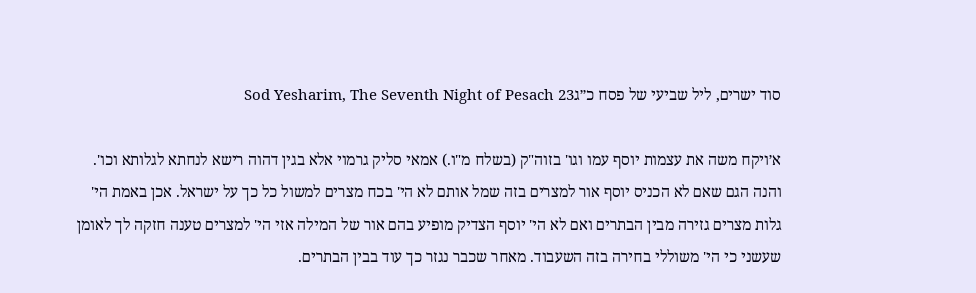סוד ישרים, ליל שביעי של פסח כ״גSod Yesharim, The Seventh Night of Pesach 23

א׳ויקח משה את עצמות יוסף עמו וגו' בזוה"ק (בשלח מ"ו.) אמאי סליק גרמוי אלא בגין דהוה רישא לנחתא לגלותא וכו'. והנה הגם שאם לא הכניס יוסף אור למצרים בזה שמל אותם לא הי' בכח מצרים למשול כל כך על ישראל. אכן באמת הי' גלות מצרים גזירה מבין הבתרים ואם לא הי' יוסף הצדיק מופיע בהם אור של המילה אזי הי' למצרים טענה חזקה לך לאומן שעשני כי הי' משוללי בחירה בזה השעבוד. מאחר שכבר נגזר כך עוד בבין הבתרים.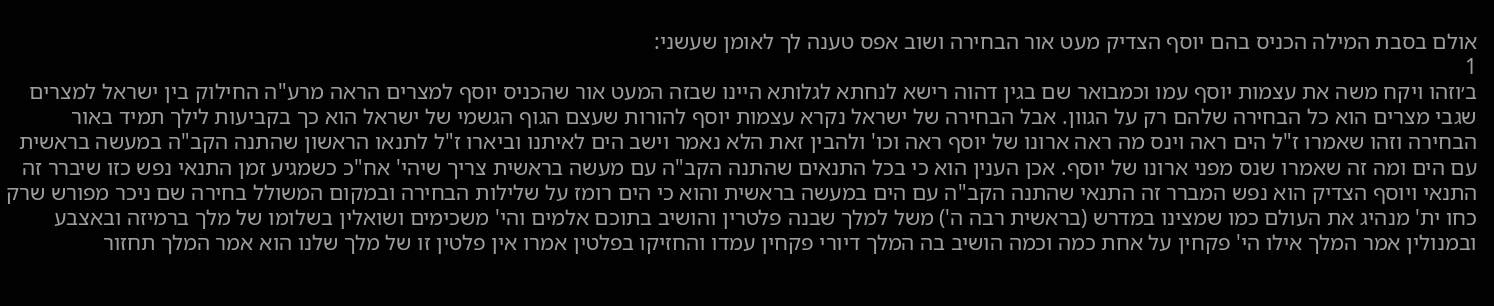אולם בסבת המילה הכניס בהם יוסף הצדיק מעט אור הבחירה ושוב אפס טענה לך לאומן שעשני:
1
ב׳וזהו ויקח משה את עצמות יוסף עמו וכמבואר שם בגין דהוה רישא לנחתא לגלותא היינו שבזה המעט אור שהכניס יוסף למצרים הראה מרע"ה החילוק בין ישראל למצרים שגבי מצרים הוא כל הבחירה שלהם רק על הגוון. אבל הבחירה של ישראל נקרא עצמות יוסף להורות שעצם הגוף הגשמי של ישראל הוא כך בקביעות לילך תמיד באור הבחירה וזהו שאמרו ז"ל הים ראה וינס מה ראה ארונו של יוסף ראה וכו' ולהבין זאת הלא נאמר וישב הים לאיתנו וביארו ז"ל לתנאו הראשון שהתנה הקב"ה במעשה בראשית עם הים ומה זה שאמרו שנס מפני ארונו של יוסף. אכן הענין הוא כי בכל התנאים שהתנה הקב"ה עם מעשה בראשית צריך שיהי' אח"כ כשמגיע זמן התנאי נפש כזו שיברר זה התנאי ויוסף הצדיק הוא נפש המברר זה התנאי שהתנה הקב"ה עם הים במעשה בראשית והוא כי הים רומז על שלילות הבחירה ובמקום המשולל בחירה שם ניכר מפורש שרק כחו ית' מנהיג את העולם כמו שמצינו במדרש (בראשית רבה ה') משל למלך שבנה פלטרין והושיב בתוכם אלמים והי' משכימים ושואלין בשלומו של מלך ברמיזה ובאצבע ובמנולין אמר המלך אילו הי' פקחין על אחת כמה וכמה הושיב בה המלך דיורי פקחין עמדו והחזיקו בפלטין אמרו אין פלטין זו של מלך שלנו הוא אמר המלך תחזור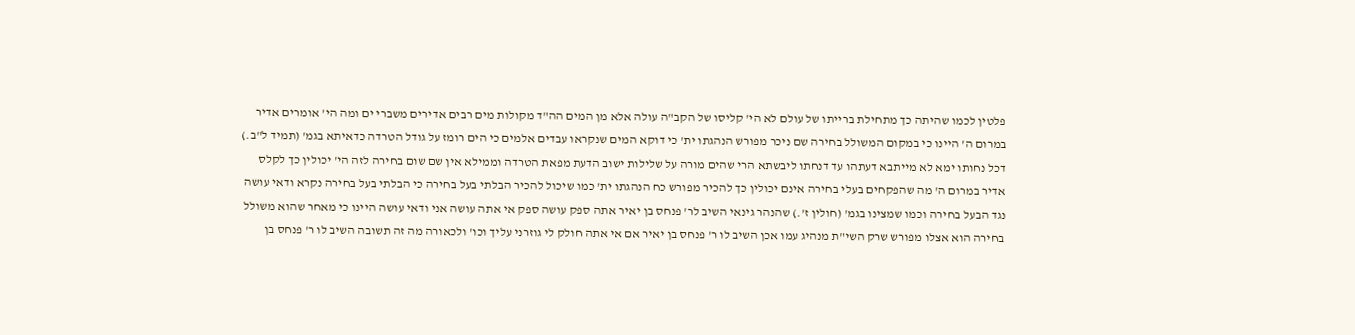פלטין לכמו שהיתה כך מתחילת ברייתו של עולם לא הי' קליסו של הקב"ה עולה אלא מן המים הה"ד מקולות מים רבים אדירים משברי ים ומה הי' אומרים אדיר במרום ה' היינו כי במקום המשולל בחירה שם ניכר מפורש הנהגתו ית' כי דוקא המים שנקראו עבדים אלמים כי הים רומז על גודל הטרדה כדאיתא בגמ' (תמיד ל"ב.) דכל נחותו ימא לא מייתבא דעתהו עד דנחתו ליבשתא הרי שהים מורה על שלילות ישוב הדעת מפאת הטרדה וממילא אין שם שום בחירה לזה הי' יכולין כך לקלס אדיר במרום ה' מה שהפקחים בעלי בחירה אינם יכולין כך להכיר מפורש כח הנהגתו ית' כמו שיכול להכיר הבלתי בעל בחירה כי הבלתי בעל בחירה נקרא ודאי עושה נגד הבעל בחירה וכמו שמצינו בגמ' (חולין ז'.) שהנהר גינאי השיב לר' פנחס בן יאיר אתה ספק עושה ספק אי אתה עושה אני ודאי עושה היינו כי מאחר שהוא משולל בחירה הוא אצלו מפורש שרק השי"ת מנהיג עמו אכן השיב לו ר' פנחס בן יאיר אם אי אתה חולק לי גוזרני עליך וכו' ולכאורה מה זה תשובה השיב לו ר' פנחס בן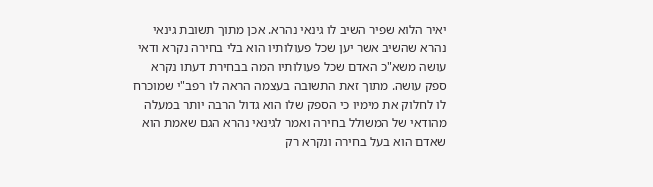יאיר הלוא שפיר השיב לו גינאי נהרא. אכן מתוך תשובת גינאי נהרא שהשיב אשר יען שכל פעולותיו הוא בלי בחירה נקרא ודאי עושה משא"כ האדם שכל פעולותיו המה בבחירת דעתו נקרא ספק עושה. מתוך זאת התשובה בעצמה הראה לו רפב"י שמוכרח לו לחלוק את מימיו כי הספק שלו הוא גדול הרבה יותר במעלה מהודאי של המשולל בחירה ואמר לגינאי נהרא הגם שאמת הוא שאדם הוא בעל בחירה ונקרא רק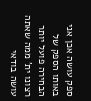ספק עושה אכן אני באותו הספק של הבחירה פועל יותר רצונו ית' ממה שאתה עושה בודאי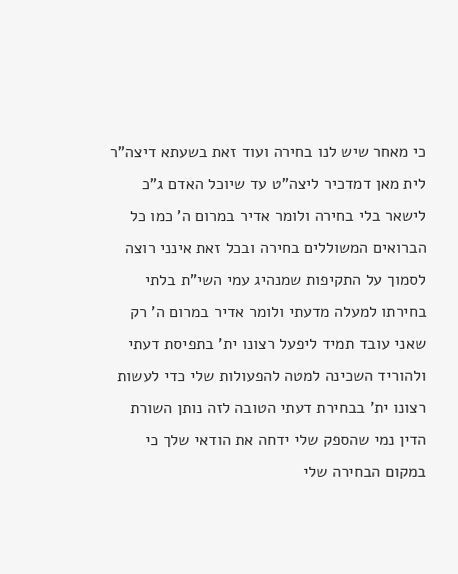כי מאחר שיש לנו בחירה ועוד זאת בשעתא דיצה"ר לית מאן דמדכיר ליצה"ט עד שיוכל האדם ג"כ לישאר בלי בחירה ולומר אדיר במרום ה' כמו כל הברואים המשוללים בחירה ובכל זאת אינני רוצה לסמוך על התקיפות שמנהיג עמי השי"ת בלתי בחירתו למעלה מדעתי ולומר אדיר במרום ה' רק שאני עובד תמיד ליפעל רצונו ית' בתפיסת דעתי ולהוריד השכינה למטה להפעולות שלי כדי לעשות רצונו ית' בבחירת דעתי הטובה לזה נותן השורת הדין נמי שהספק שלי ידחה את הודאי שלך כי במקום הבחירה שלי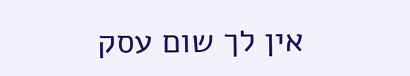אין לך שום עסק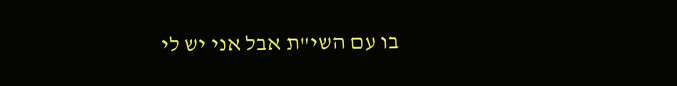בו עם השי"ת אבל אני יש לי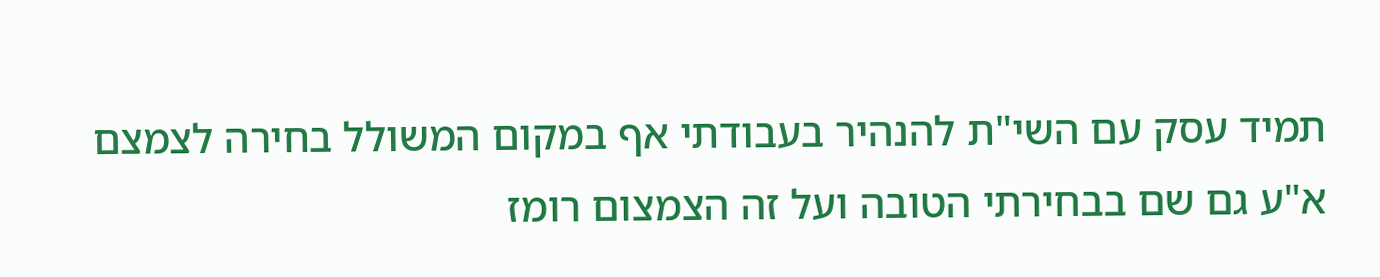תמיד עסק עם השי"ת להנהיר בעבודתי אף במקום המשולל בחירה לצמצם א"ע גם שם בבחירתי הטובה ועל זה הצמצום רומז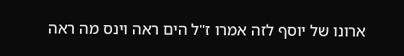ארונו של יוסף לזה אמרו ז"ל הים ראה וינס מה ראה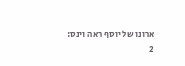ארונו של יוסף ראה וינס:
2